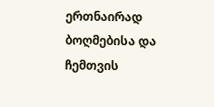ერთნაირად ბოღმებისა და ჩემთვის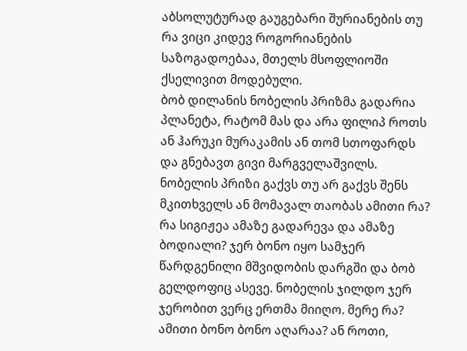აბსოლუტურად გაუგებარი შურიანების თუ რა ვიცი კიდევ როგორიანების საზოგადოებაა, მთელს მსოფლიოში ქსელივით მოდებული.
ბობ დილანის ნობელის პრიზმა გადარია პლანეტა, რატომ მას და არა ფილიპ როთს ან ჰარუკი მურაკამის ან თომ სთოფარდს და გნებავთ გივი მარგველაშვილს.
ნობელის პრიზი გაქვს თუ არ გაქვს შენს მკითხველს ან მომავალ თაობას ამითი რა? რა სიგიჟეა ამაზე გადარევა და ამაზე ბოდიალი? ჯერ ბონო იყო სამჯერ წარდგენილი მშვიდობის დარგში და ბობ გელდოფიც ასევე. ნობელის ჯილდო ჯერ ჯერობით ვერც ერთმა მიიღო. მერე რა? ამითი ბონო ბონო აღარაა? ან როთი,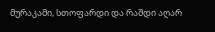მურაკამი, სთოფარდი და რაშდი აღარ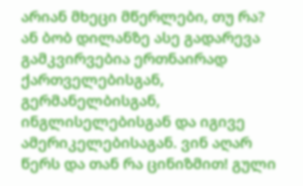არიან მხეცი მწერლები, თუ რა?
ან ბობ დილანზე ასე გადარევა გამკვირვებია ერთნაირად ქართველებისგან, გერმანელბისგან, ინგლისელებისგან და იგივე ამერიკელებისაგან. ვინ აღარ წერს და თან რა ცინიზმით! გული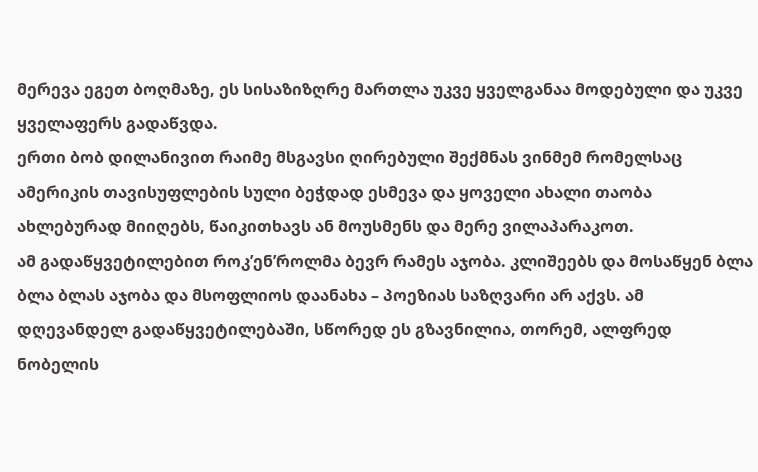მერევა ეგეთ ბოღმაზე, ეს სისაზიზღრე მართლა უკვე ყველგანაა მოდებული და უკვე ყველაფერს გადაწვდა.
ერთი ბობ დილანივით რაიმე მსგავსი ღირებული შექმნას ვინმემ რომელსაც ამერიკის თავისუფლების სული ბეჭდად ესმევა და ყოველი ახალი თაობა ახლებურად მიიღებს, წაიკითხავს ან მოუსმენს და მერე ვილაპარაკოთ.
ამ გადაწყვეტილებით როკ’ენ’როლმა ბევრ რამეს აჯობა. კლიშეებს და მოსაწყენ ბლა ბლა ბლას აჯობა და მსოფლიოს დაანახა – პოეზიას საზღვარი არ აქვს. ამ დღევანდელ გადაწყვეტილებაში, სწორედ ეს გზავნილია, თორემ, ალფრედ ნობელის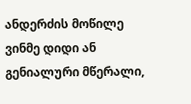ანდერძის მოწილე ვინმე დიდი ან გენიალური მწერალი,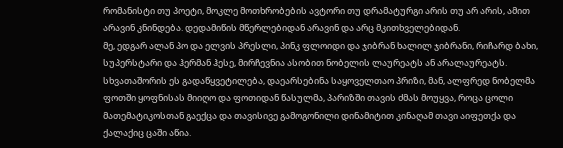რომანისტი თუ პოეტი, მოკლე მოთხრობების ავტორი თუ დრამატურგი არის თუ არ არის, ამით არავინ კნინდება. დედამიწის მწერლებიდან არავინ და არც მკითხველებიდან.
მე, ედგარ ალან პო და ელვის პრესლი, პინკ ფლოიდი და ჯიბრან ხალილ ჯიბრანი, რიჩარდ ბახი, სუპერსტარი და ჰერმან ჰესე, მირჩევნია ასობით ნობელის ლაურეატს ან არალაურეატს.
სხვათაშორის ეს გადაწყვეტილება, დაეარსებინა საყოველთაო პრიზი, მან, ალფრედ ნობელმა ფოთში ყოფნისას მიიღო და ფოთიდან წასულმა, პარიზში თავის ძმას მოუყვა, როცა ცოლი მათემატიკოსთან გაექცა და თავისივე გამოგონილი დინამიტით კინაღამ თავი აიფეთქა და ქალაქიც ცაში აწია.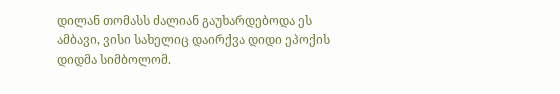დილან თომასს ძალიან გაუხარდებოდა ეს ამბავი, ვისი სახელიც დაირქვა დიდი ეპოქის დიდმა სიმბოლომ.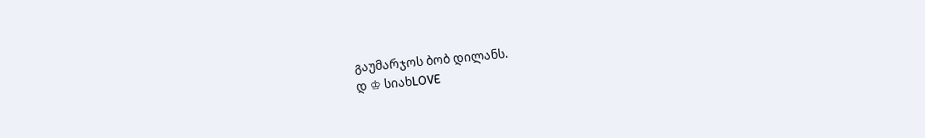გაუმარჯოს ბობ დილანს.
დ ♔ სიახLOVE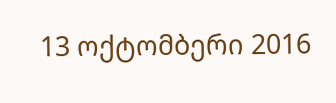13 ოქტომბერი 2016